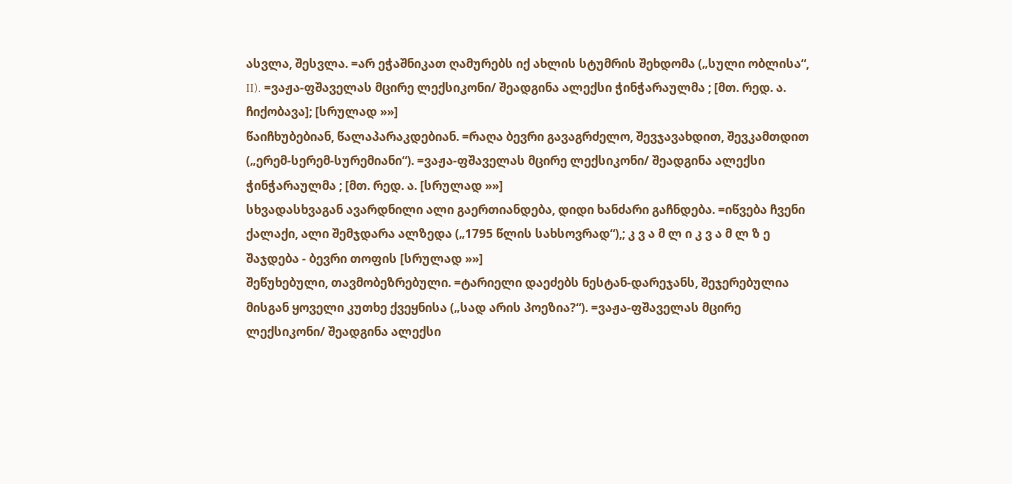ასვლა, შესვლა. =არ ეჭაშნიკათ ღამურებს იქ ახლის სტუმრის შეხდომა („სული ობლისა“, II). =ვაჟა-ფშაველას მცირე ლექსიკონი/ შეადგინა ალექსი ჭინჭარაულმა ; [მთ. რედ. ა. ჩიქობავა]; [სრულად »»]
წაიჩხუბებიან, წალაპარაკდებიან. =რაღა ბევრი გავაგრძელო, შევჯავახდით, შევკამთდით („ერემ-სერემ-სურემიანი“). =ვაჟა-ფშაველას მცირე ლექსიკონი/ შეადგინა ალექსი ჭინჭარაულმა ; [მთ. რედ. ა. [სრულად »»]
სხვადასხვაგან ავარდნილი ალი გაერთიანდება, დიდი ხანძარი გაჩნდება. =იწვება ჩვენი ქალაქი, ალი შემჯდარა ალზედა („1795 წლის სახსოვრად“),; კ ვ ა მ ლ ი კ ვ ა მ ლ ზ ე შაჯდება - ბევრი თოფის [სრულად »»]
შეწუხებული, თავმობეზრებული. =ტარიელი დაეძებს ნესტან-დარეჯანს, შეჯერებულია მისგან ყოველი კუთხე ქვეყნისა („სად არის პოეზია?“). =ვაჟა-ფშაველას მცირე ლექსიკონი/ შეადგინა ალექსი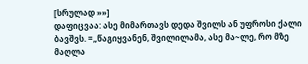[სრულად »»]
დაფიცვაა: ასე მიმართავს დედა შვილს ან უფროსი ქალი ბავშვს. =„წაგიყვანენ, შვილილამა, ასე მა~ლე, რო მზე მაღლა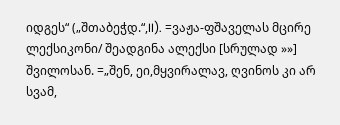იდგეს“ („შთაბეჭდ.“,II). =ვაჟა-ფშაველას მცირე ლექსიკონი/ შეადგინა ალექსი [სრულად »»]
შვილოსან. =„შენ, ეი,მყვირალავ, ღვინოს კი არ სვამ,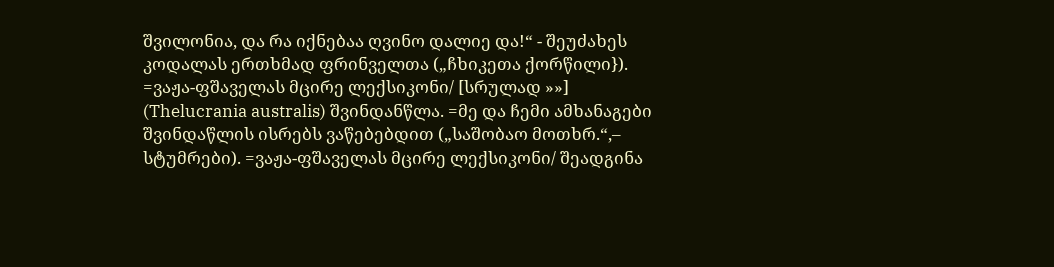შვილონია, და რა იქნებაა ღვინო დალიე და!“ - შეუძახეს კოდალას ერთხმად ფრინველთა („ჩხიკეთა ქორწილი}). =ვაჟა-ფშაველას მცირე ლექსიკონი/ [სრულად »»]
(Thelucrania australis) შვინდანწლა. =მე და ჩემი ამხანაგები შვინდაწლის ისრებს ვაწებებდით („საშობაო მოთხრ.“,– სტუმრები). =ვაჟა-ფშაველას მცირე ლექსიკონი/ შეადგინა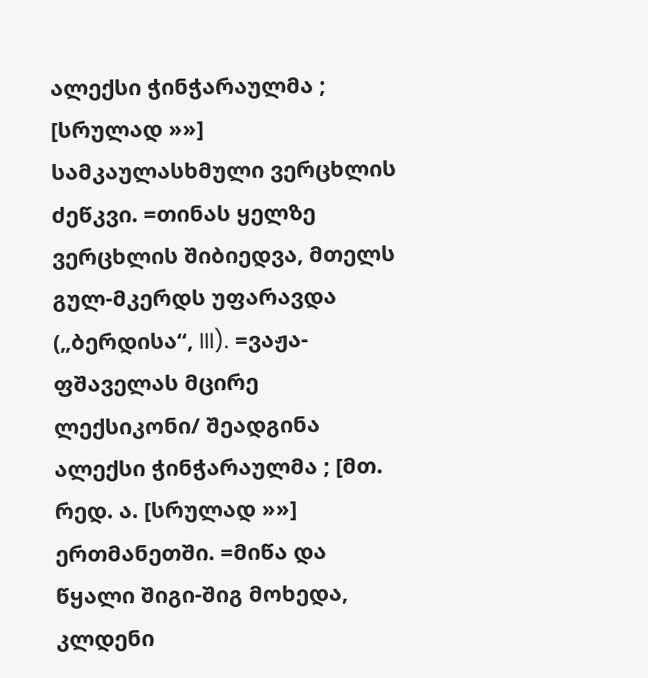ალექსი ჭინჭარაულმა ; [სრულად »»]
სამკაულასხმული ვერცხლის ძეწკვი. =თინას ყელზე ვერცხლის შიბიედვა, მთელს გულ-მკერდს უფარავდა („ბერდისა“, III). =ვაჟა-ფშაველას მცირე ლექსიკონი/ შეადგინა ალექსი ჭინჭარაულმა ; [მთ. რედ. ა. [სრულად »»]
ერთმანეთში. =მიწა და წყალი შიგი-შიგ მოხედა, კლდენი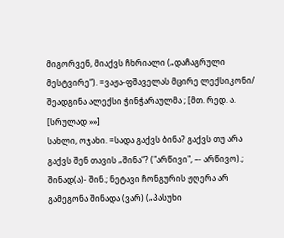მიგორვენ, მიაქვს ჩხრიალი („დაჩაგრული მესტვირე“). =ვაჟა-ფშაველას მცირე ლექსიკონი/ შეადგინა ალექსი ჭინჭარაულმა ; [მთ. რედ. ა. [სრულად »»]
სახლი, ოჯახი. =სადა გაქვს ბინა? გაქვს თუ არა გაქვს შენ თავის „შინა“? ("არწივი", –- არწივო).; შინად(ა)- შინ.; ნეტავი ჩონგურის ჟღერა არ გამეგონა შინადა (ვარ) („პასუხი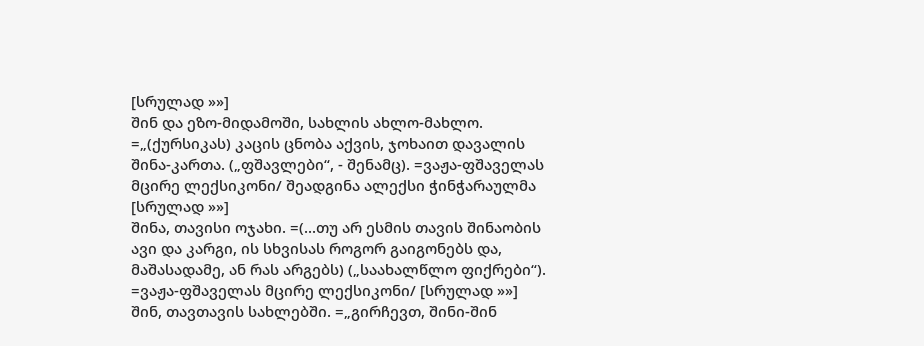[სრულად »»]
შინ და ეზო-მიდამოში, სახლის ახლო-მახლო. =„(ქურსიკას) კაცის ცნობა აქვის, ჯოხაით დავალის შინა-კართა. („ფშავლები“, - შენამც). =ვაჟა-ფშაველას მცირე ლექსიკონი/ შეადგინა ალექსი ჭინჭარაულმა [სრულად »»]
შინა, თავისი ოჯახი. =(...თუ არ ესმის თავის შინაობის ავი და კარგი, ის სხვისას როგორ გაიგონებს და, მაშასადამე, ან რას არგებს) („საახალწლო ფიქრები“). =ვაჟა-ფშაველას მცირე ლექსიკონი/ [სრულად »»]
შინ, თავთავის სახლებში. =„გირჩევთ, შინი-შინ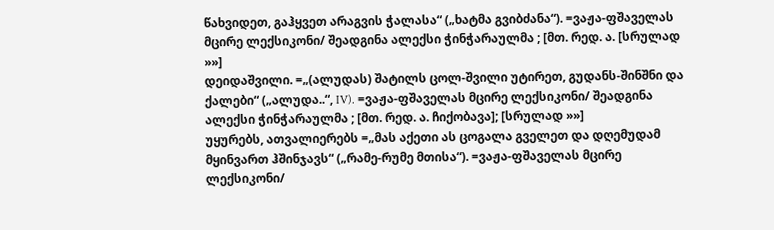წახვიდეთ, გაჰყვეთ არაგვის ჭალასა“ („ხატმა გვიბძანა“). =ვაჟა-ფშაველას მცირე ლექსიკონი/ შეადგინა ალექსი ჭინჭარაულმა ; [მთ. რედ. ა. [სრულად »»]
დეიდაშვილი. =„(ალუდას) შატილს ცოლ-შვილი უტირეთ, გუდანს-შინშნი და ქალები“ („ალუდა..“, IV). =ვაჟა-ფშაველას მცირე ლექსიკონი/ შეადგინა ალექსი ჭინჭარაულმა ; [მთ. რედ. ა. ჩიქობავა]; [სრულად »»]
უყურებს, ათვალიერებს =„მას აქეთი ას ცოგალა გველეთ და დღემუდამ მყინვართ ჰშინჯავს“ („რამე-რუმე მთისა“). =ვაჟა-ფშაველას მცირე ლექსიკონი/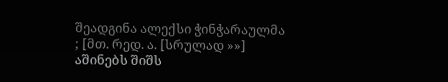შეადგინა ალექსი ჭინჭარაულმა ; [მთ. რედ. ა. [სრულად »»]
აშინებს შიშს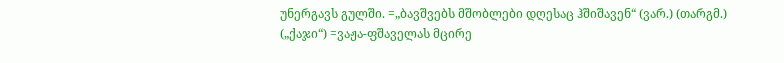უნერგავს გულში. =„ბავშვებს მშობლები დღესაც ჰშიშავენ“ (ვარ.) (თარგმ.) („ქაჯი“) =ვაჟა-ფშაველას მცირე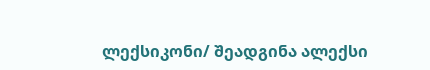ლექსიკონი/ შეადგინა ალექსი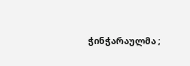ჭინჭარაულმა ;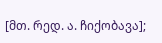[მთ. რედ. ა. ჩიქობავა];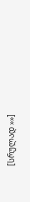[სრულად »»]